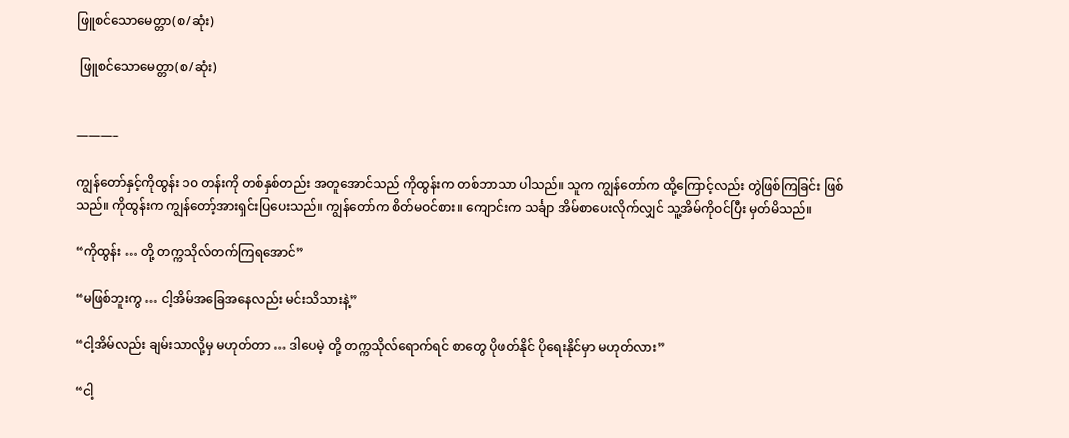ဖြူစင်သောမေတ္တာ(စ/ဆုံး)

 ဖြူစင်သောမေတ္တာ(စ/ဆုံး)


———–

ကျွန်တော်နှင့်ကိုထွန်း ၁၀ တန်းကို တစ်နှစ်တည်း အတူအောင်သည် ကိုထွန်းက တစ်ဘာသာ ပါသည်။ သူက ကျွန်တော်က ထို့ကြောင့်လည်း တွဲဖြစ်ကြခြင်း ဖြစ်သည်။ ကိုထွန်းက ကျွန်တော့်အားရှင်းပြပေးသည်။ ကျွန်တော်က စိတ်မဝင်စား။ ကျောင်းက သင်္ချာ အိမ်စာပေးလိုက်လျှင် သူ့အိမ်ကိုဝင်ပြီး မှတ်မိသည်။

“ကိုထွန်း … တို့ တက္ကသိုလ်တက်ကြရအောင်”

“မဖြစ်ဘူးကွ … ငါ့အိမ်အခြေအနေလည်း မင်းသိသားနဲ့”

“ငါ့အိမ်လည်း ချမ်းသာလို့မှ မဟုတ်တာ … ဒါပေမဲ့ တို့ တက္ကသိုလ်ရောက်ရင် စာတွေ ပိုဖတ်နိုင် ပိုရေးနိုင်မှာ မဟုတ်လား”

“ငါ့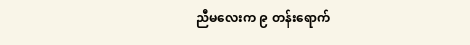ညီမလေးက ၉ တန်းရောက်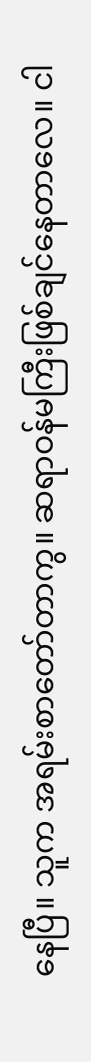နေပြီ။ သူက အရမ်းစာတော်တာကွ။ ဆရာဝန်မကြီးဖြစ်ချင်နေတာလေ။ ငါ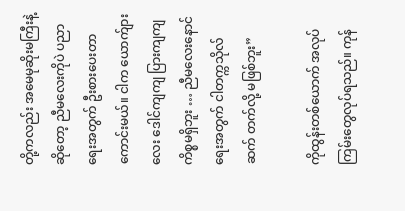တို့ကလည်း အမေမုဆိုးမကြီးနဲ့ဆိုတော့ ညီမလေးကိုပဲ ပညာရေးအတွက် ဦးစားပေးတာကောင်းမယ်။ ငါက ယောက်ျားလေး ဒေါင်ကျကျ ပြားကျကျ ကိစ္စမရှိဘူး … ညီမလေးနောင်ရေးအတွက် ငါတက္ကသိုလ် ဆက် တက်လို့ မဖြစ်ဘူး”

ကိုထွန်းတစ်ယောက် အလုပ်ကြမ်းတွေလုပ်ရသည်။ ကုန်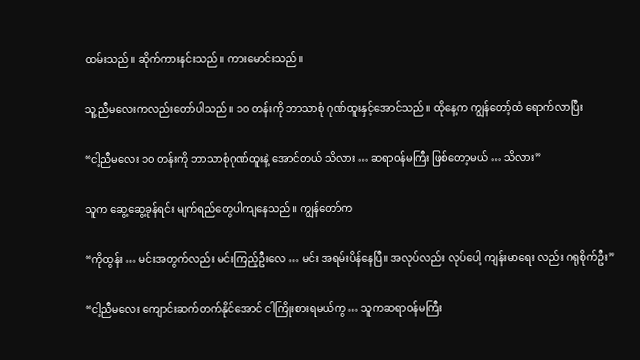ထမ်းသည်။ ဆိုက်ကားနင်းသည်။ ကားမောင်းသည်။

သူ့ညီမလေးကလည်းတော်ပါသည်။ ၁၀ တန်းကို ဘာသာစုံ ဂုဏ်ထူးနှင့်အောင်သည်။ ထိုနေ့က ကျွန်တော့်ထံ ရောက်လာပြီး

“ငါ့ညီမလေး ၁၀ တန်းကို ဘာသာစုံဂုဏ်ထူးနဲ့ အောင်တယ် သိလား … ဆရာဝန်မကြီး ဖြစ်တော့မယ် … သိလား”

သူက ဆွေ့ဆွေ့ခုန်ရင်း မျက်ရည်တွေပါကျနေသည်။ ကျွန်တော်က

“ကိုထွန်း … မင်းအတွက်လည်း မင်းကြည့်ဦးလေ … မင်း အရမ်းပိန်နေပြီ။ အလုပ်လည်း လုပ်ပေါ့ ကျန်းမာရေး လည်း ဂရုစိုက်ဦး”

“ငါ့ညီမလေး ကျောင်းဆက်တက်နိုင်အောင် ငါကြိုးစားရမယ်ကွ … သူကဆရာဝန်မကြီး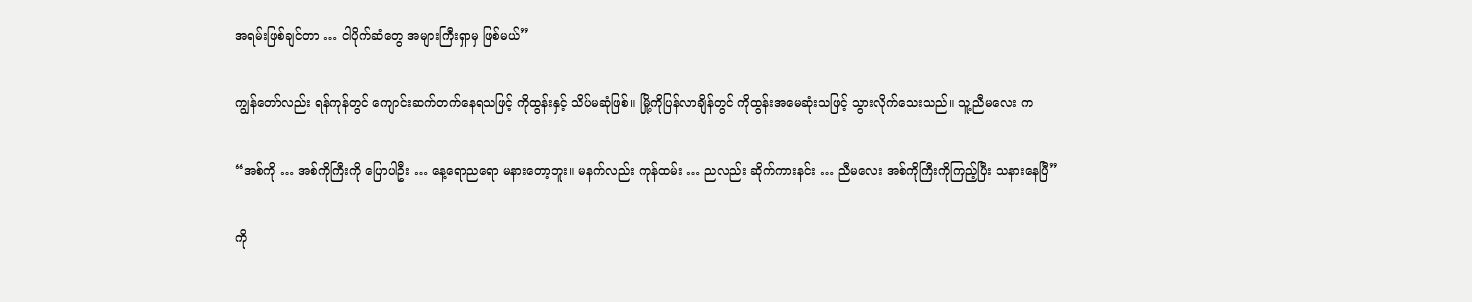အရမ်းဖြစ်ချင်တာ … ငါပိုက်ဆံတွေ အများကြီးရှာမှ ဖြစ်မယ်”

ကျွန်တော်လည်း ရန်ကုန်တွင် ကျောင်းဆက်တက်နေရသဖြင့် ကိုထွန်းနှင့် သိပ်မဆုံဖြစ်။ မြို့ကိုပြန်လာချိန်တွင် ကိုထွန်းအမေဆုံးသဖြင့် သွားလိုက်သေးသည်။ သူ့ညီမလေး က

“အစ်ကို … အစ်ကိုကြီးကို ပြောပါဦး … နေ့ရောညရော မနားတော့ဘူး။ မနက်လည်း ကုန်ထမ်း … ညလည်း ဆိုက်ကားနင်း … ညီမလေး အစ်ကိုကြီးကိုကြည့်ပြီး သနားနေပြီ”

ကို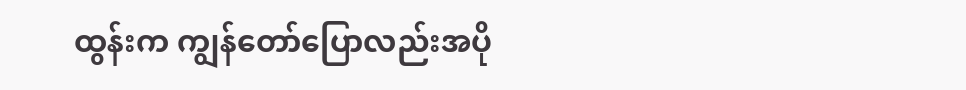ထွန်းက ကျွန်တော်ပြောလည်းအပို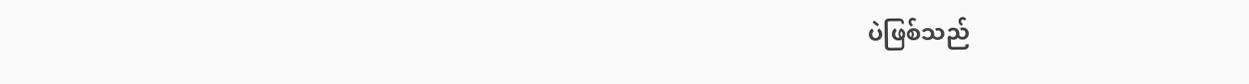ပဲဖြစ်သည်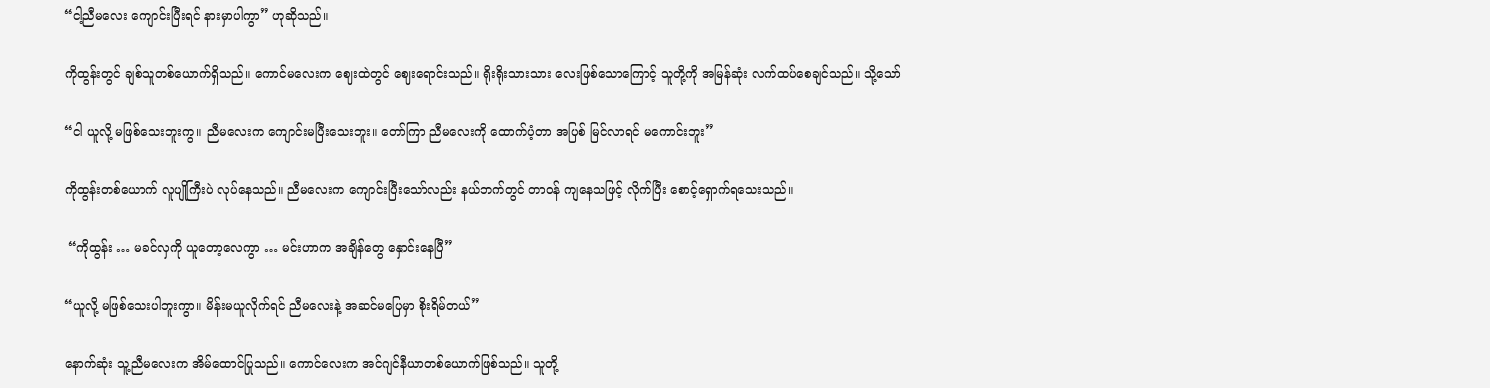“ငါ့ညီမလေး ကျောင်းပြီးရင် နားမှာပါကွာ” ဟုဆိုသည်။

ကိုထွန်းတွင် ချစ်သူတစ်ယောက်ရှိသည်။ ကောင်မလေးက ဈေးထဲတွင် ဈေးရောင်းသည်။ ရိုးရိုးသားသား လေးဖြစ်သောကြောင့် သူတို့ကို အမြန်ဆုံး လက်ထပ်စေချင်သည်။ သို့သော်

“ငါ ယူလို့ မဖြစ်သေးဘူးကွ။ ညီမလေးက ကျောင်းမပြီးသေးဘူး။ တော်ကြာ ညီမလေးကို ထောက်ပံ့တာ အပြစ် မြင်လာရင် မကောင်းဘူး”

ကိုထွန်းတစ်ယောက် လူပျိုကြီးပဲ လုပ်နေသည်။ ညီမလေးက ကျောင်းပြီးသော်လည်း နယ်ဘက်တွင် တာဝန် ကျနေသဖြင့် လိုက်ပြီး စောင့်ရှောက်ရသေးသည်။

 “ကိုထွန်း … မခင်လှကို ယူတော့လေကွာ … မင်းဟာက အချိန်တွေ နှောင်းနေပြီ”

“ယူလို့ မဖြစ်သေးပါဘူးကွာ။ မိန်းမယူလိုက်ရင် ညီမလေးနဲ့ အဆင်မပြေမှာ စိုးရိမ်တယ်”

နောက်ဆုံး သူ့ညီမလေးက အိမ်ထောင်ပြုသည်။ ကောင်လေးက အင်ဂျင်နီယာတစ်ယောက်ဖြစ်သည်။ သူတို့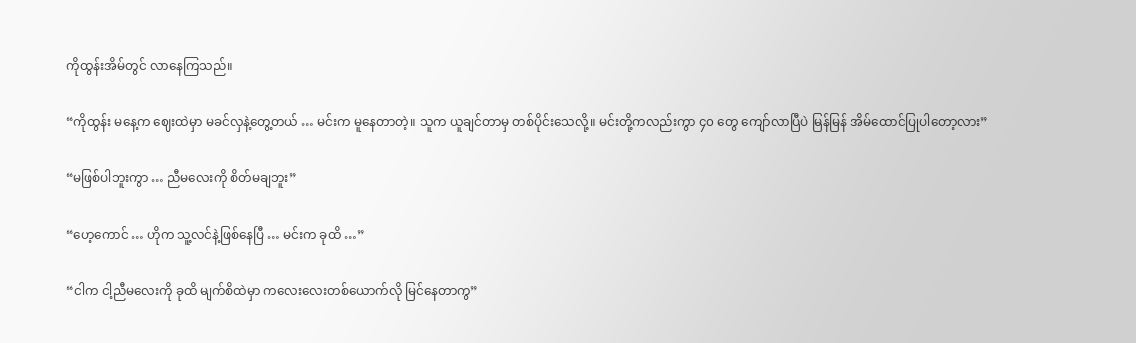ကိုထွန်းအိမ်တွင် လာနေကြသည်။

“ကိုထွန်း မနေ့က ဈေးထဲမှာ မခင်လှနဲ့တွေ့တယ် … မင်းက မူနေတာတဲ့။ သူက ယူချင်တာမှ တစ်ပိုင်းသေလို့။ မင်းတို့ကလည်းကွာ ၄၀ တွေ ကျော်လာပြီပဲ မြန်မြန် အိမ်ထောင်ပြုပါတော့လား”

“မဖြစ်ပါဘူးကွာ … ညီမလေးကို စိတ်မချဘူး”

“ဟေ့ကောင် … ဟိုက သူ့လင်နဲ့ဖြစ်နေပြီ … မင်းက ခုထိ …”

“ငါက ငါ့ညီမလေးကို ခုထိ မျက်စိထဲမှာ ကလေးလေးတစ်ယောက်လို မြင်နေတာကွ”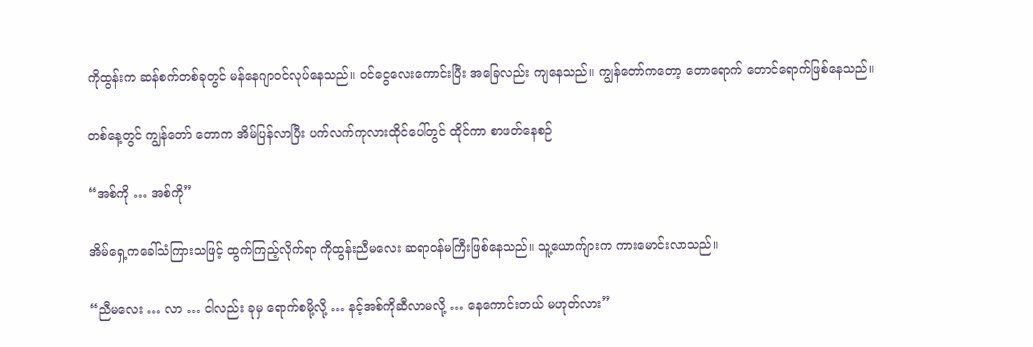ကိုထွန်းက ဆန်စက်တစ်ခုတွင် မန်နေဂျာဝင်လုပ်နေသည်။ ဝင်ငွေလေးကောင်းပြီး အခြေလည်း ကျနေသည်။ ကျွန်တော်ကတော့ တောရောက် တောင်ရောက်ဖြစ်နေသည်။

တစ်နေ့တွင် ကျွန်တော် တောက အိမ်ပြန်လာပြီး ပက်လက်ကုလားထိုင်ပေါ်တွင် ထိုင်ကာ စာဖတ်နေစဉ်

“အစ်ကို … အစ်ကို”

အိမ်ရှေ့ကခေါ်သံကြားသဖြင့် ထွက်ကြည့်လိုက်ရာ ကိုထွန်းညီမလေး ဆရာဝန်မကြီးဖြစ်နေသည်။ သူ့ယောက်ျားက ကားမောင်းလာသည်။

“ညီမလေး … လာ … ငါလည်း ခုမှ ရောက်စမို့လို့ … နင့်အစ်ကိုဆီလာမလို့ … နေကောင်းတယ် မဟုတ်လား”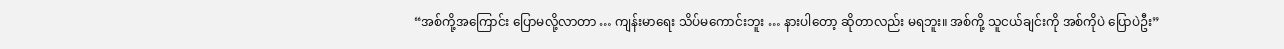“အစ်ကို့အကြောင်း ပြောမလို့လာတာ … ကျန်းမာရေး သိပ်မကောင်းဘူး … နားပါတော့ ဆိုတာလည်း မရဘူး။ အစ်ကို့ သူငယ်ချင်းကို အစ်ကိုပဲ ပြောပဲဦး”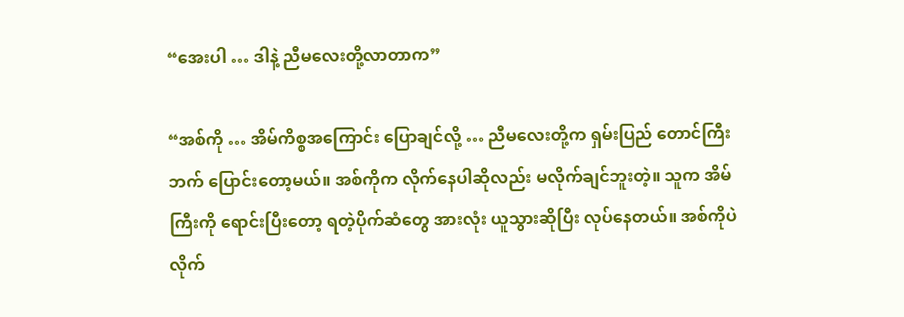“အေးပါ … ဒါနဲ့ ညီမလေးတို့လာတာက”

“အစ်ကို … အိမ်ကိစ္စအကြောင်း ပြောချင်လို့ … ညီမလေးတို့က ရှမ်းပြည် တောင်ကြီးဘက် ပြောင်းတော့မယ်။ အစ်ကိုက လိုက်နေပါဆိုလည်း မလိုက်ချင်ဘူးတဲ့။ သူက အိမ်ကြီးကို ရောင်းပြီးတော့ ရတဲ့ပိုက်ဆံတွေ အားလုံး ယူသွားဆိုပြီး လုပ်နေတယ်။ အစ်ကိုပဲ လိုက်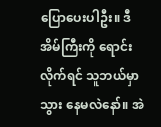ပြောပေးပါဦး။ ဒီအိမ်ကြီးကို ရောင်းလိုက်ရင် သူဘယ်မှာ သွား နေမလဲနော်။ အဲ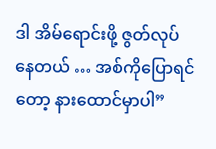ဒါ အိမ်ရောင်းဖို့ ဇွတ်လုပ်နေတယ် … အစ်ကိုပြောရင်တော့ နားထောင်မှာပါ”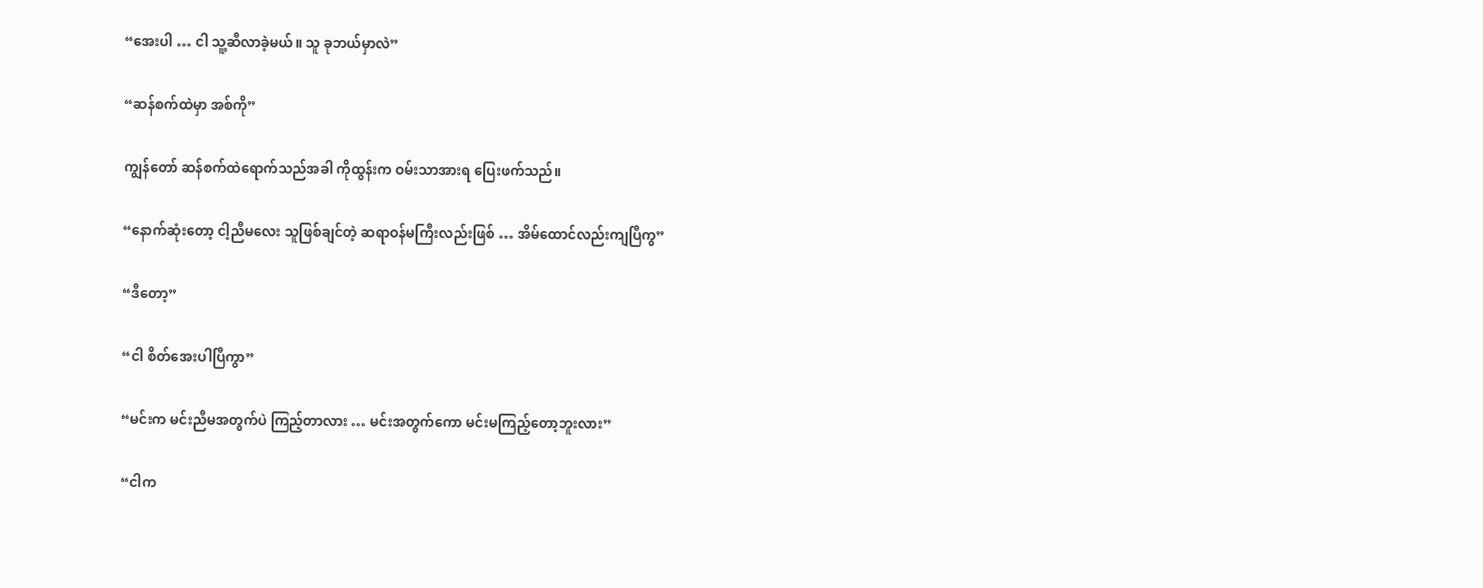“အေးပါ … ငါ သူ့ဆီလာခဲ့မယ်။ သူ ခုဘယ်မှာလဲ”

“ဆန်စက်ထဲမှာ အစ်ကို”

ကျွန်တော် ဆန်စက်ထဲရောက်သည်အခါ ကိုထွန်းက ဝမ်းသာအားရ ပြေးဖက်သည်။

“နောက်ဆုံးတော့ ငါ့ညီမလေး သူဖြစ်ချင်တဲ့ ဆရာဝန်မကြီးလည်းဖြစ် … အိမ်ထောင်လည်းကျပြီကွ”

“ဒီတော့”

“ငါ စိတ်အေးပါပြီကွာ”

“မင်းက မင်းညီမအတွက်ပဲ ကြည့်တာလား … မင်းအတွက်ကော မင်းမကြည့်တော့ဘူးလား”

“ငါက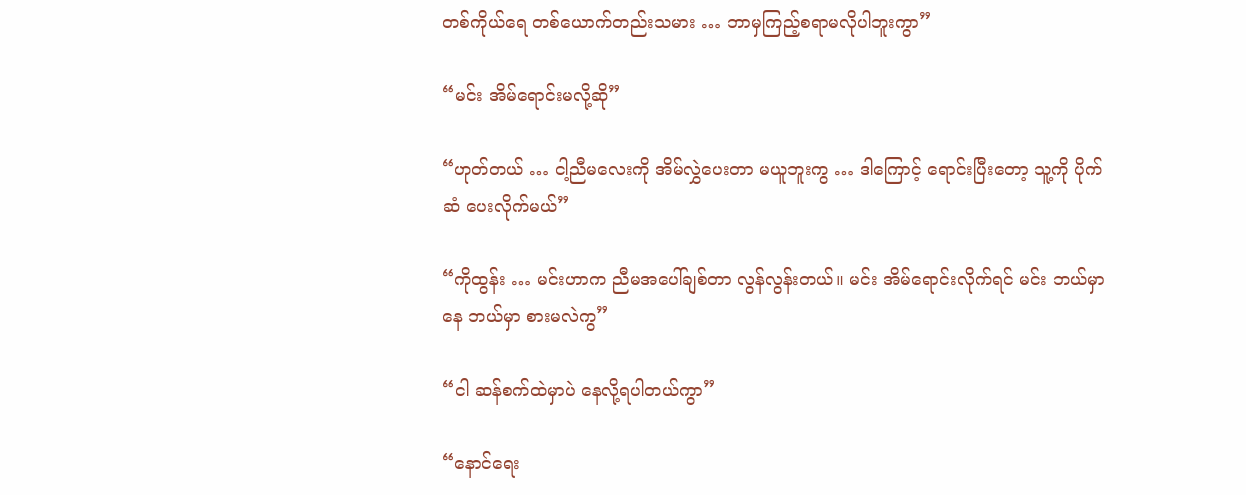တစ်ကိုယ်ရေ တစ်ယောက်တည်းသမား … ဘာမှကြည့်စရာမလိုပါဘူးကွာ”

“မင်း အိမ်ရောင်းမလို့ဆို”

“ဟုတ်တယ် … ငါ့ညီမလေးကို အိမ်လွှဲပေးတာ မယူဘူးကွ … ဒါကြောင့် ရောင်းပြီးတော့ သူ့ကို ပိုက်ဆံ ပေးလိုက်မယ်”

“ကိုထွန်း … မင်းဟာက ညီမအပေါ်ချစ်တာ လွန်လွန်းတယ်။ မင်း အိမ်ရောင်းလိုက်ရင် မင်း ဘယ်မှာနေ ဘယ်မှာ စားမလဲကွ”

“ငါ ဆန်စက်ထဲမှာပဲ နေလို့ရပါတယ်ကွာ”

“နောင်ရေး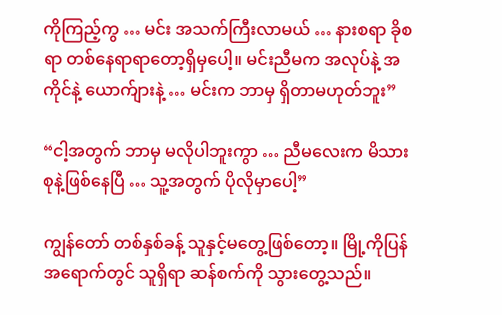ကိုကြည့်ကွ … မင်း အသက်ကြီးလာမယ် … နားစရာ ခိုစရာ တစ်နေရာရာတော့ရှိမှပေါ့။ မင်းညီမက အလုပ်နဲ့ အကိုင်နဲ့ ယောက်ျားနဲ့ … မင်းက ဘာမှ ရှိတာမဟုတ်ဘူး”

“ငါ့အတွက် ဘာမှ မလိုပါဘူးကွာ … ညီမလေးက မိသားစုနဲ့ဖြစ်နေပြီ … သူ့အတွက် ပိုလိုမှာပေါ့”

ကျွန်တော် တစ်နှစ်ခန့် သူနှင့်မတွေ့ဖြစ်တော့။ မြို့ကိုပြန်အရောက်တွင် သူရှိရာ ဆန်စက်ကို သွားတွေ့သည်။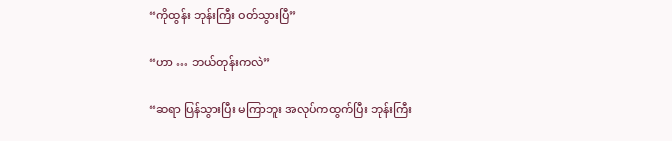“ကိုထွန်း ဘုန်းကြီး ဝတ်သွားပြီ”

“ဟာ … ဘယ်တုန်းကလဲ”

“ဆရာ ပြန်သွားပြီး မကြာဘူး အလုပ်ကထွက်ပြီး ဘုန်းကြီး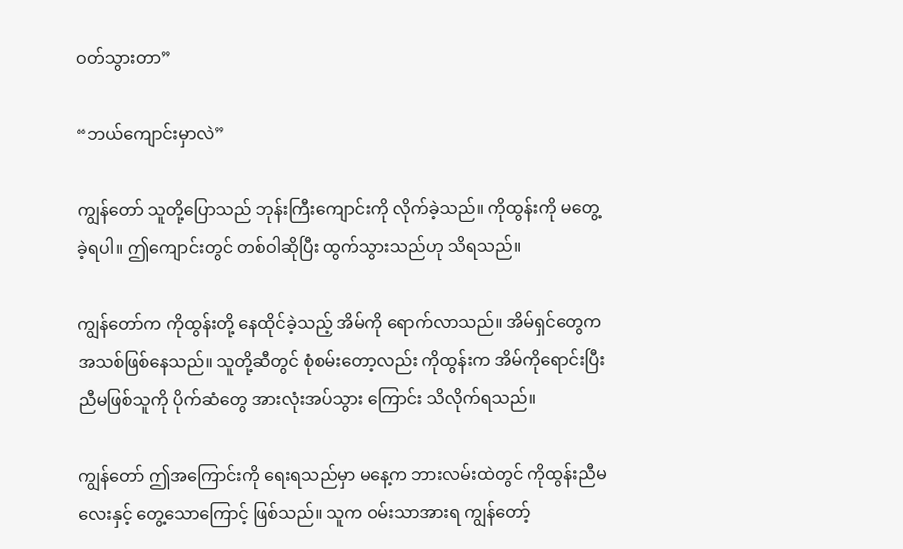ဝတ်သွားတာ”

“ဘယ်ကျောင်းမှာလဲ”

ကျွန်တော် သူတို့ပြောသည် ဘုန်းကြီးကျောင်းကို လိုက်ခဲ့သည်။ ကိုထွန်းကို မတွေ့ခဲ့ရပါ။ ဤကျောင်းတွင် တစ်ဝါဆိုပြီး ထွက်သွားသည်ဟု သိရသည်။

ကျွန်တော်က ကိုထွန်းတို့ နေထိုင်ခဲ့သည့် အိမ်ကို ရောက်လာသည်။ အိမ်ရှင်တွေက အသစ်ဖြစ်နေသည်။ သူတို့ဆီတွင် စုံစမ်းတော့လည်း ကိုထွန်းက အိမ်ကိုရောင်းပြီး ညီမဖြစ်သူကို ပိုက်ဆံတွေ အားလုံးအပ်သွား ကြောင်း သိလိုက်ရသည်။

ကျွန်တော် ဤအကြောင်းကို ရေးရသည်မှာ မနေ့က ဘားလမ်းထဲတွင် ကိုထွန်းညီမလေးနှင့် တွေ့သောကြောင့် ဖြစ်သည်။ သူက ဝမ်းသာအားရ ကျွန်တော့်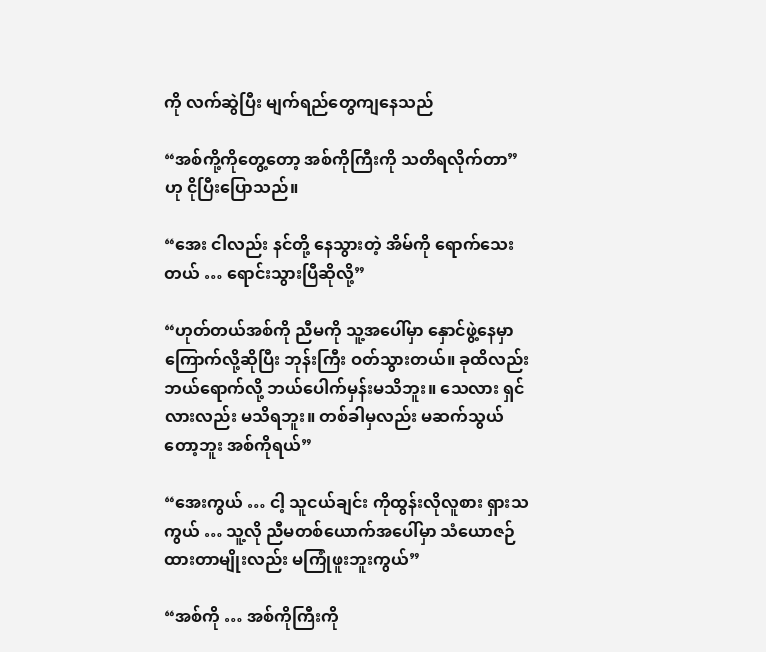ကို လက်ဆွဲပြီး မျက်ရည်တွေကျနေသည်

“အစ်ကို့ကိုတွေ့တော့ အစ်ကိုကြီးကို သတိရလိုက်တာ” ဟု ငိုပြီးပြောသည်။

“အေး ငါလည်း နင်တို့ နေသွားတဲ့ အိမ်ကို ရောက်သေးတယ် … ရောင်းသွားပြီဆိုလို့”

“ဟုတ်တယ်အစ်ကို ညီမကို သူ့အပေါ်မှာ နှောင်ဖွဲ့နေမှာ ကြောက်လို့ဆိုပြီး ဘုန်းကြီး ဝတ်သွားတယ်။ ခုထိလည်း ဘယ်ရောက်လို့ ဘယ်ပေါက်မှန်းမသိဘူး။ သေလား ရှင်လားလည်း မသိရဘူး။ တစ်ခါမှလည်း မဆက်သွယ် တော့ဘူး အစ်ကိုရယ်”

“အေးကွယ် … ငါ့ သူငယ်ချင်း ကိုထွန်းလိုလူစား ရှားသကွယ် … သူ့လို ညီမတစ်ယောက်အပေါ်မှာ သံယောဇဉ် ထားတာမျိုးလည်း မကြုံဖူးဘူးကွယ်”

“အစ်ကို … အစ်ကိုကြီးကို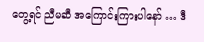တွေ့ရင် ညီမဆီ အကြောင်းကြားပါနော် … ဒီ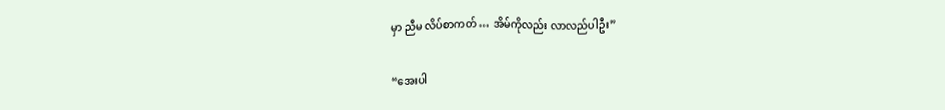မှာ ညီမ လိပ်စာကတ် … အိမ်ကိုလည်း လာလည်ပါဦး”

“အေးပါ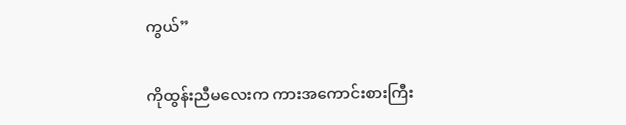ကွယ်”

ကိုထွန်းညီမလေးက ကားအကောင်းစားကြီး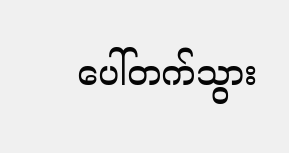ပေါ်တက်သွား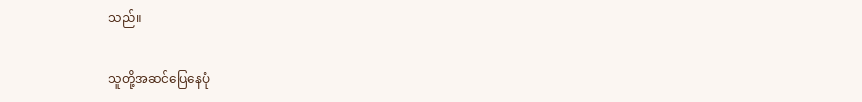သည်။

သူတို့အဆင်ပြေနေပုံ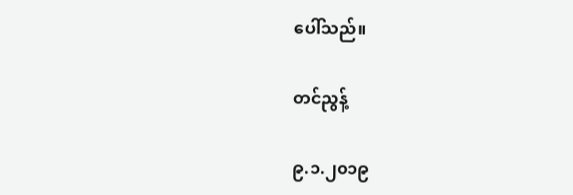ပေါ်သည်။

တင်ညွန့်

၉.၁.၂၀၁၉